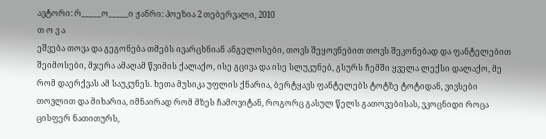ავტორი: რ_____ო_____ი ჟანრი: პოეზია 2 თებერვალი, 2010
თ ო ვ ა
ეშვება თოვა და გეგონება თმებს ივარცხნიან ანგელოსები, თოვს შეყოვნებით თოვს შეკონებად და ფანტელებით შეიმოსები, მჯერა ამაღამ წვიმის ქალაქო, ისე გცივა და ისე სლუკუნებ, გსურს ჩემში ყველა ლექსი დალაქო, მე რომ დაერქვას ამ საუკუნეს. ხეთა მუსიკა უფლის ქნარია, ბერტყავს ფანტელებს ტოტზე ტოტიდან, ვივსები თოვლით და მიხარია, იმნაირად რომ მზეს ჩამოვიტან, როგორც გასულ წელს გათოვებისას, ვკოცნიდი როცა ცისფერ ნათითურს,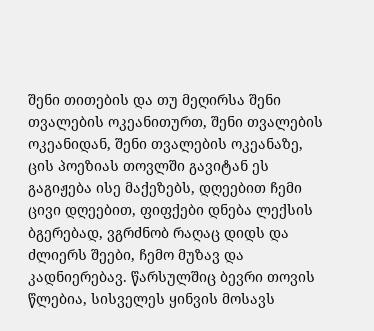შენი თითების და თუ მეღირსა შენი თვალების ოკეანითურთ, შენი თვალების ოკეანიდან, შენი თვალების ოკეანაზე, ცის პოეზიას თოვლში გავიტან ეს გაგიჟება ისე მაქეზებს, დღეებით ჩემი ცივი დღეებით, ფიფქები დნება ლექსის ბგერებად, ვგრძნობ რაღაც დიდს და ძლიერს შეები, ჩემო მუზავ და კადნიერებავ. წარსულშიც ბევრი თოვის წლებია, სისველეს ყინვის მოსავს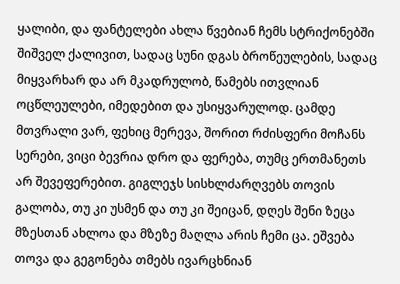ყალიბი, და ფანტელები ახლა წვებიან ჩემს სტრიქონებში შიშველ ქალივით, სადაც სუნი დგას ბროწეულების, სადაც მიყვარხარ და არ მკადრულობ, წამებს ითვლიან ოცწლეულები, იმედებით და უსიყვარულოდ. ცამდე მთვრალი ვარ, ფეხიც მერევა, შორით რძისფერი მოჩანს სერები, ვიცი ბევრია დრო და ფერება, თუმც ერთმანეთს არ შევეფერებით. გიგლეჯს სისხლძარღვებს თოვის გალობა, თუ კი უსმენ და თუ კი შეიცან, დღეს შენი ზეცა მზესთან ახლოა და მზეზე მაღლა არის ჩემი ცა. ეშვება თოვა და გეგონება თმებს ივარცხნიან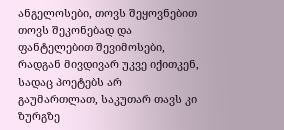ანგელოსები, თოვს შეყოვნებით თოვს შეკონებად და ფანტელებით შევიმოსები, რადგან მივდივარ უკვე იქითკენ, სადაც პოეტებს არ გაუმართლათ, საკუთარ თავს კი ზურგზე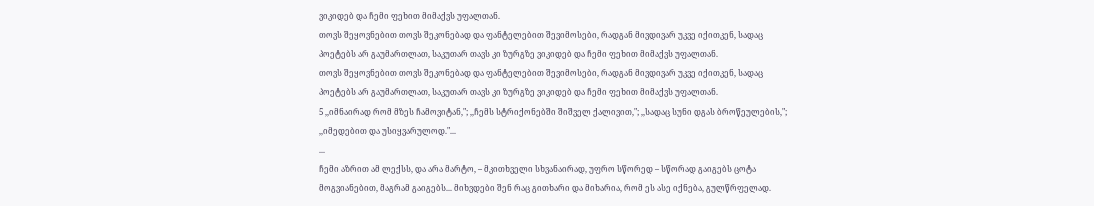ვიკიდებ და ჩემი ფეხით მიმაქვს უფალთან.
თოვს შეყოვნებით თოვს შეკონებად და ფანტელებით შევიმოსები, რადგან მივდივარ უკვე იქითკენ, სადაც პოეტებს არ გაუმართლათ, საკუთარ თავს კი ზურგზე ვიკიდებ და ჩემი ფეხით მიმაქვს უფალთან.
თოვს შეყოვნებით თოვს შეკონებად და ფანტელებით შევიმოსები, რადგან მივდივარ უკვე იქითკენ, სადაც პოეტებს არ გაუმართლათ, საკუთარ თავს კი ზურგზე ვიკიდებ და ჩემი ფეხით მიმაქვს უფალთან.
5 ,,იმნაირად რომ მზეს ჩამოვიტან,"; ,,ჩემს სტრიქონებში შიშველ ქალივით,"; ,,სადაც სუნი დგას ბროწეულების,"; ,,იმედებით და უსიყვარულოდ."...
...
ჩემი აზრით ამ ლექსს, და არა მარტო, – მკითხველი სხვანაირად, უფრო სწორედ – სწორად გაიგებს ცოტა მოგვიანებით, მაგრამ გაიგებს... მიხვდები შენ რაც გითხარი და მიხარია, რომ ეს ასე იქნება, გულწრფელად.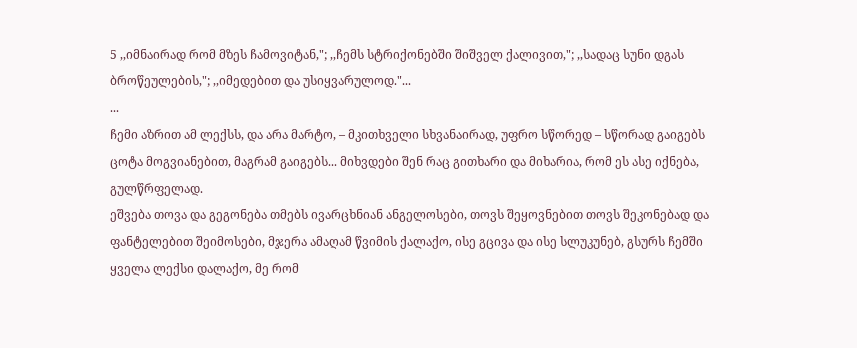5 ,,იმნაირად რომ მზეს ჩამოვიტან,"; ,,ჩემს სტრიქონებში შიშველ ქალივით,"; ,,სადაც სუნი დგას ბროწეულების,"; ,,იმედებით და უსიყვარულოდ."...
...
ჩემი აზრით ამ ლექსს, და არა მარტო, – მკითხველი სხვანაირად, უფრო სწორედ – სწორად გაიგებს ცოტა მოგვიანებით, მაგრამ გაიგებს... მიხვდები შენ რაც გითხარი და მიხარია, რომ ეს ასე იქნება, გულწრფელად.
ეშვება თოვა და გეგონება თმებს ივარცხნიან ანგელოსები, თოვს შეყოვნებით თოვს შეკონებად და ფანტელებით შეიმოსები, მჯერა ამაღამ წვიმის ქალაქო, ისე გცივა და ისე სლუკუნებ, გსურს ჩემში ყველა ლექსი დალაქო, მე რომ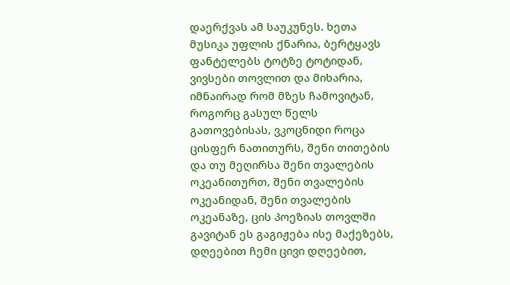დაერქვას ამ საუკუნეს. ხეთა მუსიკა უფლის ქნარია, ბერტყავს ფანტელებს ტოტზე ტოტიდან, ვივსები თოვლით და მიხარია, იმნაირად რომ მზეს ჩამოვიტან, როგორც გასულ წელს გათოვებისას, ვკოცნიდი როცა ცისფერ ნათითურს, შენი თითების და თუ მეღირსა შენი თვალების ოკეანითურთ, შენი თვალების ოკეანიდან, შენი თვალების ოკეანაზე, ცის პოეზიას თოვლში გავიტან ეს გაგიჟება ისე მაქეზებს, დღეებით ჩემი ცივი დღეებით,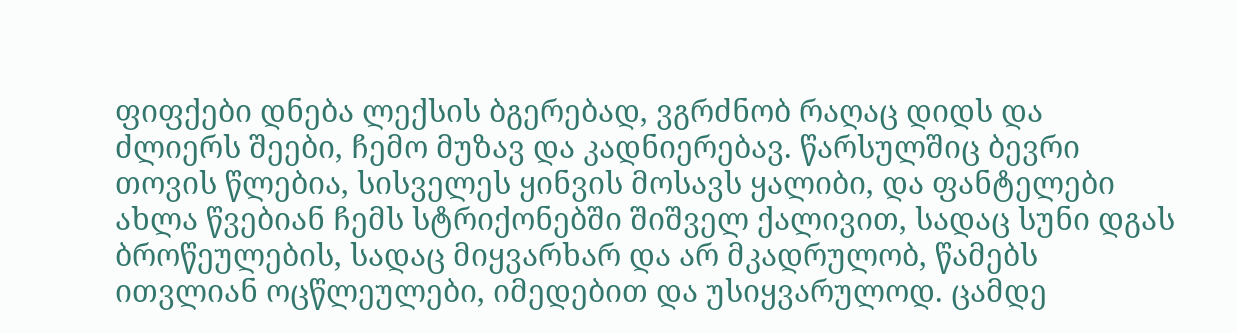ფიფქები დნება ლექსის ბგერებად, ვგრძნობ რაღაც დიდს და ძლიერს შეები, ჩემო მუზავ და კადნიერებავ. წარსულშიც ბევრი თოვის წლებია, სისველეს ყინვის მოსავს ყალიბი, და ფანტელები ახლა წვებიან ჩემს სტრიქონებში შიშველ ქალივით, სადაც სუნი დგას ბროწეულების, სადაც მიყვარხარ და არ მკადრულობ, წამებს ითვლიან ოცწლეულები, იმედებით და უსიყვარულოდ. ცამდე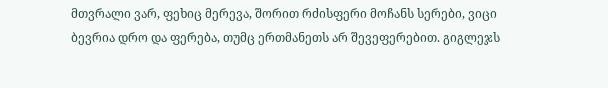მთვრალი ვარ, ფეხიც მერევა, შორით რძისფერი მოჩანს სერები, ვიცი ბევრია დრო და ფერება, თუმც ერთმანეთს არ შევეფერებით. გიგლეჯს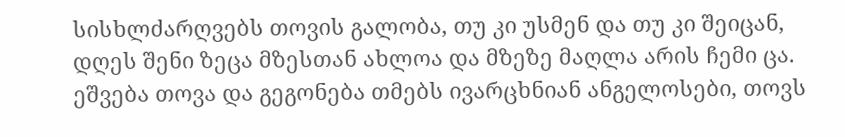სისხლძარღვებს თოვის გალობა, თუ კი უსმენ და თუ კი შეიცან, დღეს შენი ზეცა მზესთან ახლოა და მზეზე მაღლა არის ჩემი ცა. ეშვება თოვა და გეგონება თმებს ივარცხნიან ანგელოსები, თოვს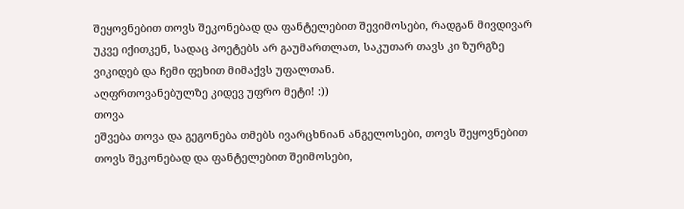შეყოვნებით თოვს შეკონებად და ფანტელებით შევიმოსები, რადგან მივდივარ უკვე იქითკენ, სადაც პოეტებს არ გაუმართლათ, საკუთარ თავს კი ზურგზე ვიკიდებ და ჩემი ფეხით მიმაქვს უფალთან.
აღფრთოვანებულზე კიდევ უფრო მეტი! :))
თოვა
ეშვება თოვა და გეგონება თმებს ივარცხნიან ანგელოსები, თოვს შეყოვნებით თოვს შეკონებად და ფანტელებით შეიმოსები,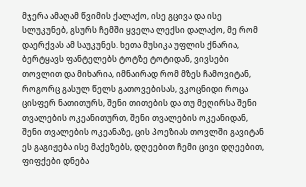მჯერა ამაღამ წვიმის ქალაქო, ისე გცივა და ისე სლუკუნებ, გსურს ჩემში ყველა ლექსი დალაქო, მე რომ დაერქვას ამ საუკუნეს. ხეთა მუსიკა უფლის ქნარია, ბერტყავს ფანტელებს ტოტზე ტოტიდან, ვივსები თოვლით და მიხარია, იმნაირად რომ მზეს ჩამოვიტან, როგორც გასულ წელს გათოვებისას, ვკოცნიდი როცა ცისფერ ნათითურს, შენი თითების და თუ მეღირსა შენი თვალების ოკეანითურთ, შენი თვალების ოკეანიდან, შენი თვალების ოკეანაზე, ცის პოეზიას თოვლში გავიტან ეს გაგიჟება ისე მაქეზებს, დღეებით ჩემი ცივი დღეებით, ფიფქები დნება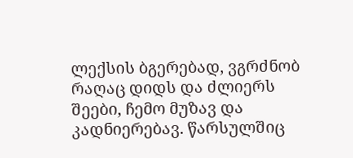ლექსის ბგერებად, ვგრძნობ რაღაც დიდს და ძლიერს შეები, ჩემო მუზავ და კადნიერებავ. წარსულშიც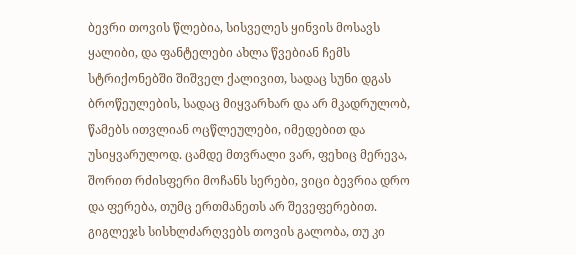ბევრი თოვის წლებია, სისველეს ყინვის მოსავს ყალიბი, და ფანტელები ახლა წვებიან ჩემს სტრიქონებში შიშველ ქალივით, სადაც სუნი დგას ბროწეულების, სადაც მიყვარხარ და არ მკადრულობ, წამებს ითვლიან ოცწლეულები, იმედებით და უსიყვარულოდ. ცამდე მთვრალი ვარ, ფეხიც მერევა, შორით რძისფერი მოჩანს სერები, ვიცი ბევრია დრო და ფერება, თუმც ერთმანეთს არ შევეფერებით. გიგლეჯს სისხლძარღვებს თოვის გალობა, თუ კი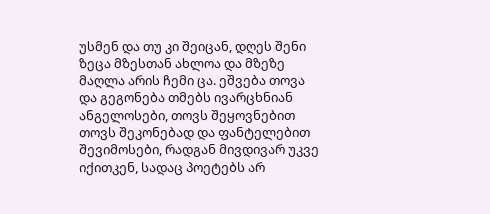უსმენ და თუ კი შეიცან, დღეს შენი ზეცა მზესთან ახლოა და მზეზე მაღლა არის ჩემი ცა. ეშვება თოვა და გეგონება თმებს ივარცხნიან ანგელოსები, თოვს შეყოვნებით თოვს შეკონებად და ფანტელებით შევიმოსები, რადგან მივდივარ უკვე იქითკენ, სადაც პოეტებს არ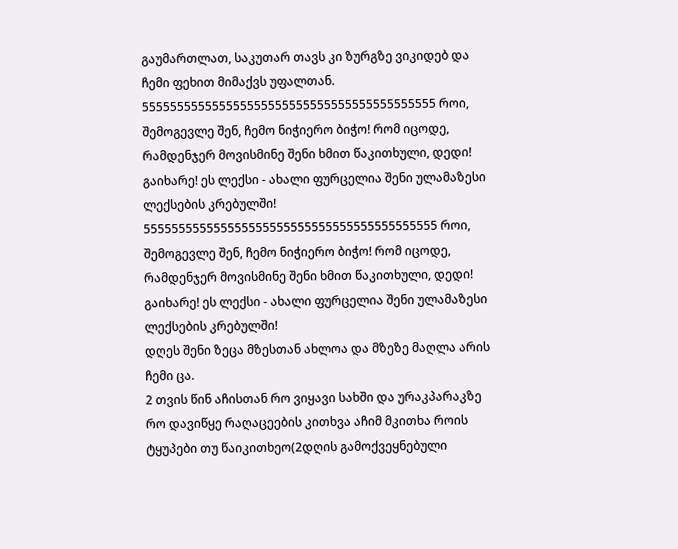გაუმართლათ, საკუთარ თავს კი ზურგზე ვიკიდებ და ჩემი ფეხით მიმაქვს უფალთან.
555555555555555555555555555555555555555555 როი, შემოგევლე შენ, ჩემო ნიჭიერო ბიჭო! რომ იცოდე, რამდენჯერ მოვისმინე შენი ხმით წაკითხული, დედი! გაიხარე! ეს ლექსი - ახალი ფურცელია შენი ულამაზესი ლექსების კრებულში!
555555555555555555555555555555555555555555 როი, შემოგევლე შენ, ჩემო ნიჭიერო ბიჭო! რომ იცოდე, რამდენჯერ მოვისმინე შენი ხმით წაკითხული, დედი! გაიხარე! ეს ლექსი - ახალი ფურცელია შენი ულამაზესი ლექსების კრებულში!
დღეს შენი ზეცა მზესთან ახლოა და მზეზე მაღლა არის ჩემი ცა.
2 თვის წინ აჩისთან რო ვიყავი სახში და ურაკპარაკზე რო დავიწყე რაღაცეების კითხვა აჩიმ მკითხა როის ტყუპები თუ წაიკითხეო(2დღის გამოქვეყნებული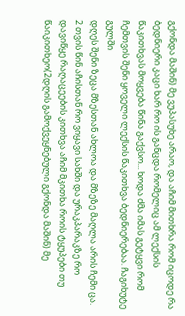გქონდა მაშინ) მე ვუპასუხე არაო, და აჩიმ მითხრა რომ იცოდე რა ბედნიერი კაცი ხარ რო ის განცდა რომელიც ამ ლექსის წაკითხვას მოყვება წინა გაქვსო... ხოდა ძმა იმას გეტყვი რომ ჩემთვის შენი ყოველი ლექსის წაკითხვა ბედნიერებაა. ჩაგიხუტე გულში
დღეს შენი ზეცა მზესთან ახლოა და მზეზე მაღლა არის ჩემი ცა.
2 თვის წინ აჩისთან რო ვიყავი სახში და ურაკპარაკზე რო დავიწყე რაღაცეების კითხვა აჩიმ მკითხა როის ტყუპები თუ წაიკითხეო(2დღის გამოქვეყნებული გქონდა მაშინ) მე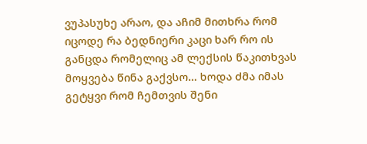ვუპასუხე არაო, და აჩიმ მითხრა რომ იცოდე რა ბედნიერი კაცი ხარ რო ის განცდა რომელიც ამ ლექსის წაკითხვას მოყვება წინა გაქვსო... ხოდა ძმა იმას გეტყვი რომ ჩემთვის შენი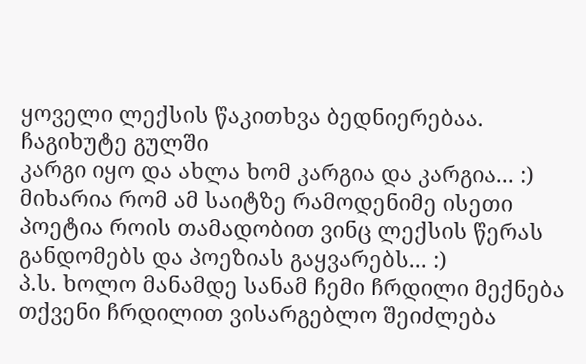ყოველი ლექსის წაკითხვა ბედნიერებაა. ჩაგიხუტე გულში
კარგი იყო და ახლა ხომ კარგია და კარგია... :) მიხარია რომ ამ საიტზე რამოდენიმე ისეთი პოეტია როის თამადობით ვინც ლექსის წერას განდომებს და პოეზიას გაყვარებს... :)
პ.ს. ხოლო მანამდე სანამ ჩემი ჩრდილი მექნება თქვენი ჩრდილით ვისარგებლო შეიძლება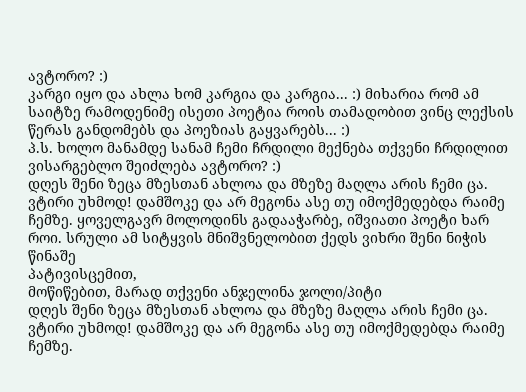ავტორო? :)
კარგი იყო და ახლა ხომ კარგია და კარგია... :) მიხარია რომ ამ საიტზე რამოდენიმე ისეთი პოეტია როის თამადობით ვინც ლექსის წერას განდომებს და პოეზიას გაყვარებს... :)
პ.ს. ხოლო მანამდე სანამ ჩემი ჩრდილი მექნება თქვენი ჩრდილით ვისარგებლო შეიძლება ავტორო? :)
დღეს შენი ზეცა მზესთან ახლოა და მზეზე მაღლა არის ჩემი ცა.
ვტირი უხმოდ! დამშოკე და არ მეგონა ასე თუ იმოქმედებდა რაიმე ჩემზე. ყოველგავრ მოლოდინს გადააჭარბე, იშვიათი პოეტი ხარ როი. სრული ამ სიტყვის მნიშვნელობით ქედს ვიხრი შენი ნიჭის წინაშე
პატივისცემით,
მოწიწებით, მარად თქვენი ანჯელინა ჯოლი/პიტი
დღეს შენი ზეცა მზესთან ახლოა და მზეზე მაღლა არის ჩემი ცა.
ვტირი უხმოდ! დამშოკე და არ მეგონა ასე თუ იმოქმედებდა რაიმე ჩემზე.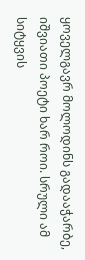ყოველგავრ მოლოდინს გადააჭარბე, იშვიათი პოეტი ხარ როი. სრული ამ სიტყვის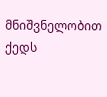მნიშვნელობით ქედს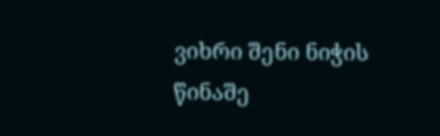ვიხრი შენი ნიჭის წინაშე